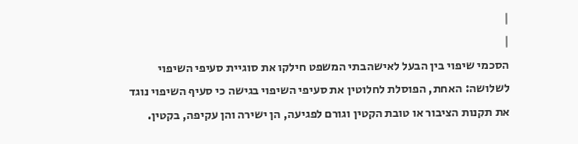|
|
הסכמי שיפוי בין הבעל לאישהבתי המשפט חילקו את סוגיית סעיפי השיפוי לשלושה: האחת, הפוסלת לחלוטין את סעיפי השיפוי בגישה כי סעיף השיפוי נוגד את תקנות הציבור או טובת הקטין וגורם לפגיעה, הן ישירה והן עקיפה, בקטין.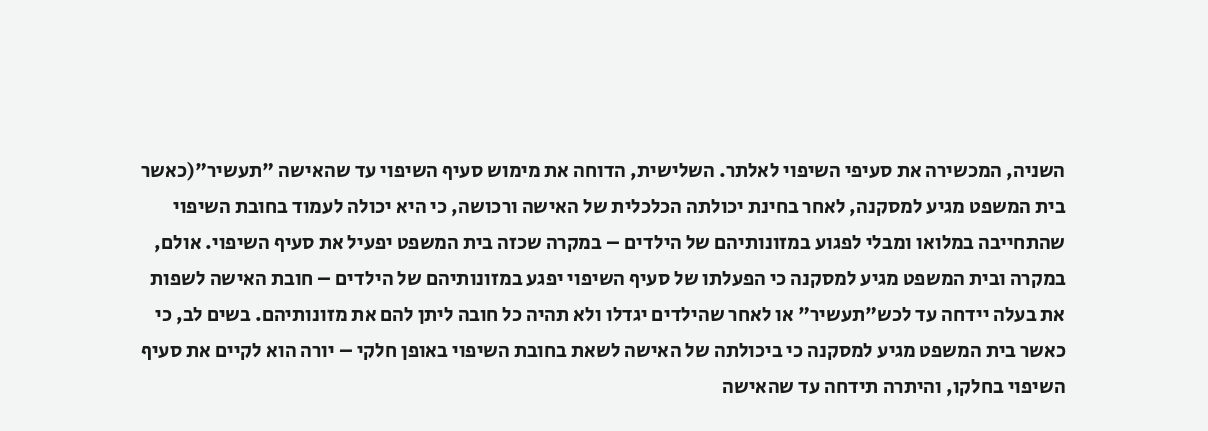השניה, המכשירה את סעיפי השיפוי לאלתר. השלישית, הדוחה את מימוש סעיף השיפוי עד שהאישה "תעשיר"(כאשר בית המשפט מגיע למסקנה, לאחר בחינת יכולתה הכלכלית של האישה ורכושה, כי היא יכולה לעמוד בחובת השיפוי שהתחייבה במלואו ומבלי לפגוע במזונותיהם של הילדים – במקרה שכזה בית המשפט יפעיל את סעיף השיפוי. אולם, במקרה ובית המשפט מגיע למסקנה כי הפעלתו של סעיף השיפוי יפגע במזונותיהם של הילדים – חובת האישה לשפות את בעלה יידחה עד לכש"תעשיר" או לאחר שהילדים יגדלו ולא תהיה כל חובה ליתן להם את מזונותיהם. בשים לב, כי כאשר בית המשפט מגיע למסקנה כי ביכולתה של האישה לשאת בחובת השיפוי באופן חלקי – יורה הוא לקיים את סעיף השיפוי בחלקו, והיתרה תידחה עד שהאישה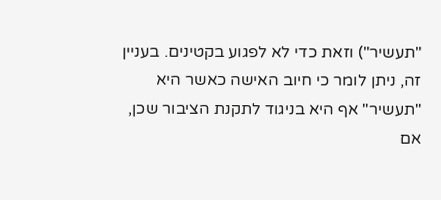"תעשיר") וזאת כדי לא לפגוע בקטינים. בעניין זה, ניתן לומר כי חיוב האישה כאשר היא "תעשיר" אף היא בניגוד לתקנת הציבור שכן, אם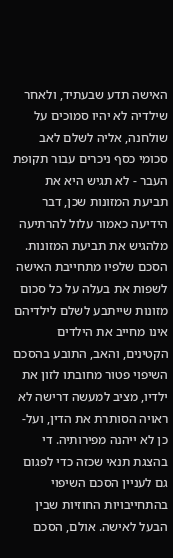האישה תדע שבעתיד, ולאחר שילדיה לא יהיו סמוכים על שולחנה, אליה לשלם לאב סכומי כסף ניכרים עבור תקופת העבר - לא תגיש היא את תביעת המזונות שכן, דבר הידיעה כאמור עלול להרתיעה מלהגיש את תביעת המזונות. הסכם שלפיו מתחייבת האישה לשפות את בעלה על כל סכום מזונות שייתבע לשלם לילדיהם אינו מחייב את הילדים הקטינים, והאב, התובע בהסכם השיפוי פטור מחובתו לזון את ילדיו, מציב למעשה דרישה לא ראויה הסותרת את הדין, ועל-כן לא ייהנה מפירותיה. די בהצגת תנאי שכזה כדי לפגום גם לעניין הסכם השיפוי בהתחייבויות החוזיות שבין הבעל לאישה. אולם, הסכם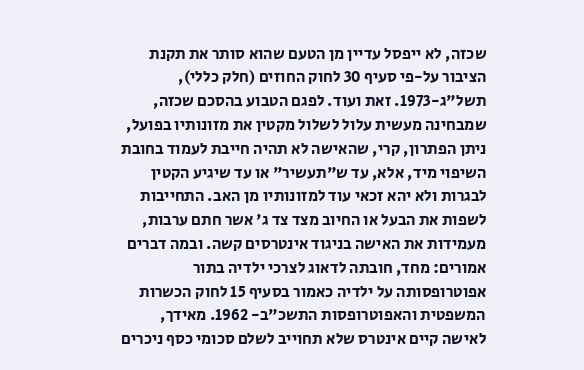שכזה, לא ייפסל עדיין מן הטעם שהוא סותר את תקנת הציבור על-פי סעיף 30 לחוק החוזים (חלק כללי), תשל"ג-1973. זאת ועוד. לפגם הטבוע בהסכם שכזה, שמבחינה מעשית עלול לשלול מקטין את מזונותיו בפועל, ניתן הפתרון, קרי, שהאישה לא תהיה חייבת לעמוד בחובת השיפוי מיד, אלא, עד ש"תעשיר" או עד שיגיע הקטין לבגרות ולא יהא זכאי עוד למזונותיו מן האב. התחייבות לשפות את הבעל או החיוב מצד צד ג' אשר חתם ערבות, מעמידות את האישה בניגוד אינטרסים קשה. ובמה דברים אמורים: מחד, חובתה לדאוג לצרכי ילדיה בתור אפוטרופסותה על ילדיה כאמור בסעיף 15 לחוק הכשרות המשפטית והאפוטרופסות התשכ"ב- 1962. מאידך, לאישה קיים אינטרס שלא תחוייב לשלם סכומי כסף ניכרים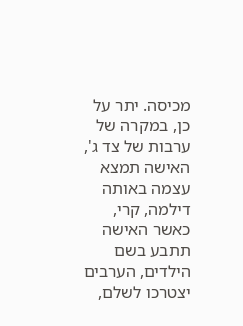מכיסה. יתר על כן, במקרה של ערבות של צד ג', האישה תמצא עצמה באותה דילמה, קרי, כאשר האישה תתבע בשם הילדים, הערבים יצטרכו לשלם,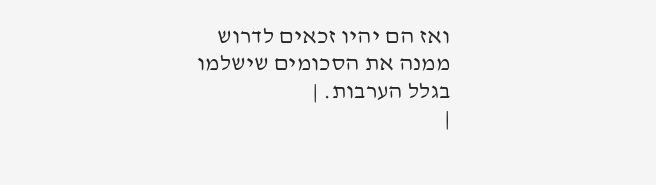ואז הם יהיו זכאים לדרוש ממנה את הסכומים שישלמו בגלל הערבות. |
|